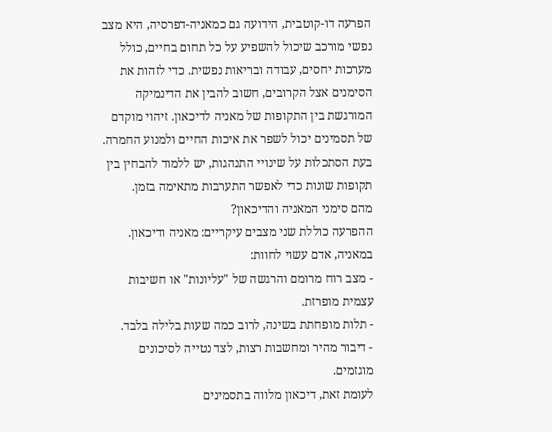הפרעה דו-קוטבית, הידועה גם כמאניה-דפרסיה, היא מצב נפשי מורכב שיכול להשפיע על כל תחום בחיים, כולל מערכות יחסים, עבודה ובריאות נפשית. כדי לזהות את הסימנים אצל הקרובים, חשוב להבין את הדינמיקה המורגשת בין התקופות של מאניה לדיכאון. זיהוי מוקדם של תסמינים יכול לשפר את איכות החיים ולמנוע החמרה. בעת הסתכלות על שינויי התנהגות, יש ללמוד להבחין בין תקופות שונות כדי לאפשר התערבות מתאימה בזמן.
מהם סימני המאניה והדיכאון?
ההפרעה כוללת שני מצבים עיקריים: מאניה ודיכאון. במאניה, אדם עשוי לחוות:
- מצב רוח מרומם והרגשה של "עליונות" או חשיבות עצמית מופרזת.
- תלות מופחתת בשינה, לרוב כמה שעות בלילה בלבד.
- דיבור מהיר ומחשבות רצות, לצד נטייה לסיכונים מוגזמים.
לעומת זאת, דיכאון מלווה בתסמינים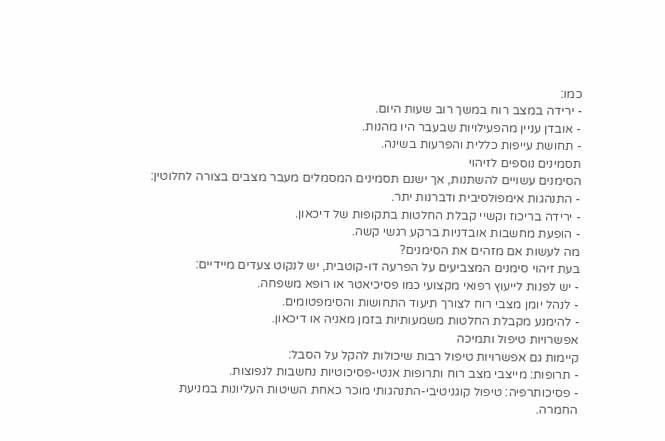כמו:
- ירידה במצב רוח במשך רוב שעות היום.
- אובדן עניין מהפעילויות שבעבר היו מהנות.
- תחושת עייפות כללית והפרעות בשינה.
תסמינים נוספים לזיהוי
הסימנים עשויים להשתנות, אך ישנם תסמינים המסמלים מעבר מצבים בצורה לחלוטין:
- התנהגות אימפולסיבית ודברנות יתר.
- ירידה בריכוז וקשיי קבלת החלטות בתקופות של דיכאון.
- הופעת מחשבות אובדניות ברקע רגשי קשה.
מה לעשות אם מזהים את הסימנים?
בעת זיהוי סימנים המצביעים על הפרעה דו-קוטבית, יש לנקוט צעדים מיידיים:
- יש לפנות לייעוץ רפואי מקצועי כמו פסיכיאטר או רופא משפחה.
- לנהל יומן מצבי רוח לצורך תיעוד התחושות והסימפטומים.
- להימנע מקבלת החלטות משמעותיות בזמן מאניה או דיכאון.
אפשרויות טיפול ותמיכה
קיימות גם אפשרויות טיפול רבות שיכולות להקל על הסבל:
- תרופות: מייצבי מצב רוח ותרופות אנטי-פסיכוטיות נחשבות לנפוצות.
- פסיכותרפיה: טיפול קוגניטיבי-התנהגותי מוכר כאחת השיטות העליונות במניעת החמרה.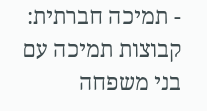- תמיכה חברתית: קבוצות תמיכה עם בני משפחה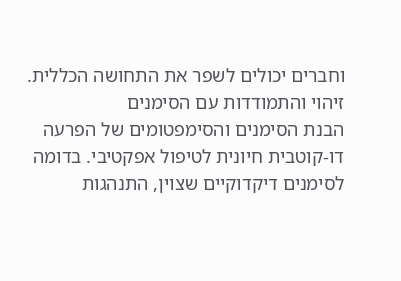וחברים יכולים לשפר את התחושה הכללית.
זיהוי והתמודדות עם הסימנים
הבנת הסימנים והסימפטומים של הפרעה דו-קוטבית חיונית לטיפול אפקטיבי. בדומה לסימנים דיקדוקיים שצוין, התנהגות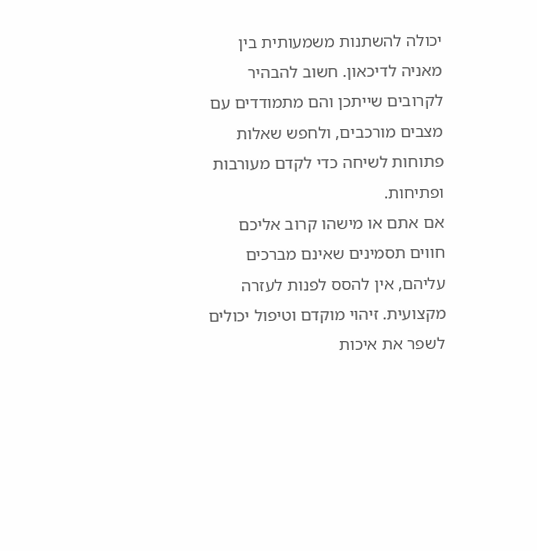יכולה להשתנות משמעותית בין מאניה לדיכאון. חשוב להבהיר לקרובים שייתכן והם מתמודדים עם מצבים מורכבים, ולחפש שאלות פתוחות לשיחה כדי לקדם מעורבות ופתיחות.
אם אתם או מישהו קרוב אליכם חווים תסמינים שאינם מברכים עליהם, אין להסס לפנות לעזרה מקצועית. זיהוי מוקדם וטיפול יכולים לשפר את איכות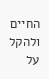החיים ולהקל על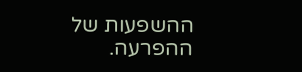ההשפעות של ההפרעה.